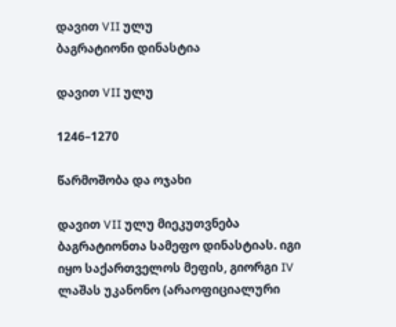დავით VII ულუ
ბაგრატიონი დინასტია

დავით VII ულუ

1246–1270

წარმოშობა და ოჯახი

დავით VII ულუ მიეკუთვნება ბაგრატიონთა სამეფო დინასტიას. იგი იყო საქართველოს მეფის, გიორგი IV ლაშას უკანონო (არაოფიციალური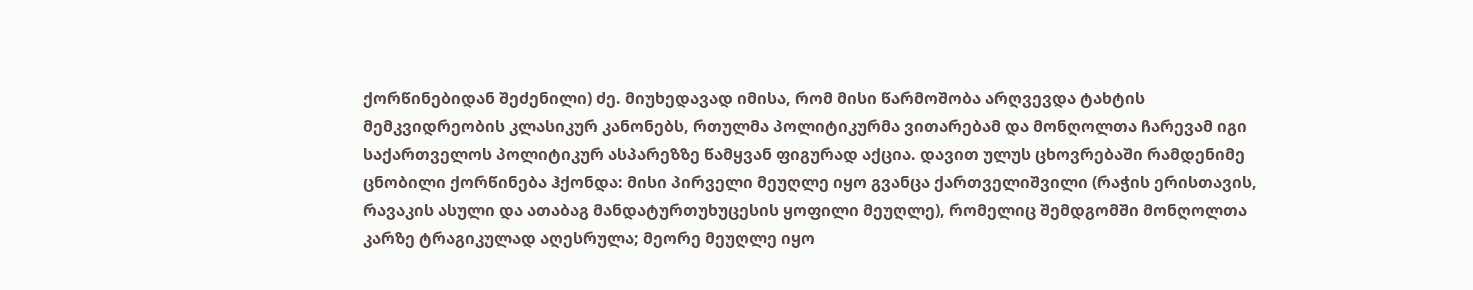ქორწინებიდან შეძენილი) ძე. მიუხედავად იმისა, რომ მისი წარმოშობა არღვევდა ტახტის მემკვიდრეობის კლასიკურ კანონებს, რთულმა პოლიტიკურმა ვითარებამ და მონღოლთა ჩარევამ იგი საქართველოს პოლიტიკურ ასპარეზზე წამყვან ფიგურად აქცია. დავით ულუს ცხოვრებაში რამდენიმე ცნობილი ქორწინება ჰქონდა: მისი პირველი მეუღლე იყო გვანცა ქართველიშვილი (რაჭის ერისთავის, რავაკის ასული და ათაბაგ მანდატურთუხუცესის ყოფილი მეუღლე), რომელიც შემდგომში მონღოლთა კარზე ტრაგიკულად აღესრულა; მეორე მეუღლე იყო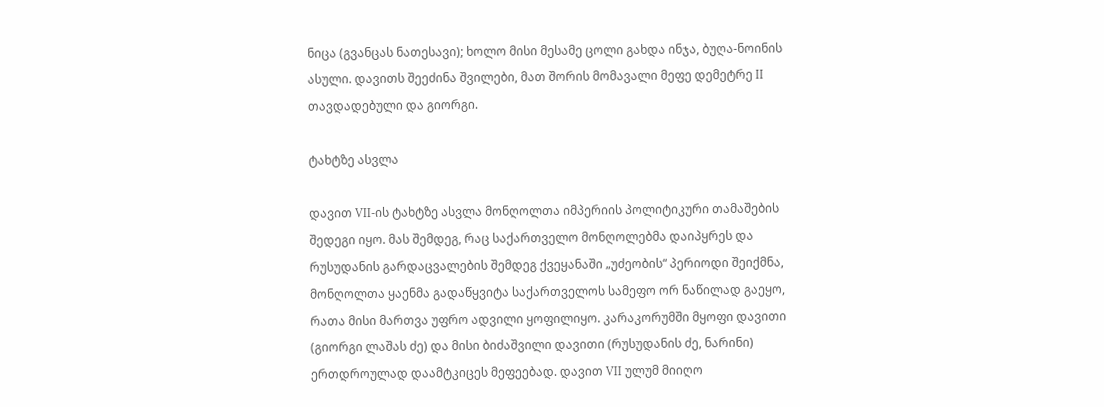ნიცა (გვანცას ნათესავი); ხოლო მისი მესამე ცოლი გახდა ინჯა, ბუღა-ნოინის ასული. დავითს შეეძინა შვილები, მათ შორის მომავალი მეფე დემეტრე II თავდადებული და გიორგი.

ტახტზე ასვლა

დავით VII-ის ტახტზე ასვლა მონღოლთა იმპერიის პოლიტიკური თამაშების შედეგი იყო. მას შემდეგ, რაც საქართველო მონღოლებმა დაიპყრეს და რუსუდანის გარდაცვალების შემდეგ ქვეყანაში „უძეობის“ პერიოდი შეიქმნა, მონღოლთა ყაენმა გადაწყვიტა საქართველოს სამეფო ორ ნაწილად გაეყო, რათა მისი მართვა უფრო ადვილი ყოფილიყო. კარაკორუმში მყოფი დავითი (გიორგი ლაშას ძე) და მისი ბიძაშვილი დავითი (რუსუდანის ძე, ნარინი) ერთდროულად დაამტკიცეს მეფეებად. დავით VII ულუმ მიიღო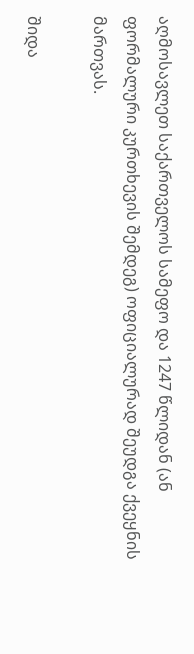აღმოსავლეთ საქართველოს სამეფო და 1247 წლიდან (ან ფორმალური კურთხევის შემდეგ) ოფიციალურად შეუდგა ქვეყნის მართვას.

შიდა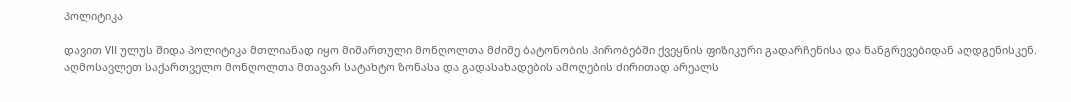პოლიტიკა

დავით VII ულუს შიდა პოლიტიკა მთლიანად იყო მიმართული მონღოლთა მძიმე ბატონობის პირობებში ქვეყნის ფიზიკური გადარჩენისა და ნანგრევებიდან აღდგენისკენ. აღმოსავლეთ საქართველო მონღოლთა მთავარ სატახტო ზონასა და გადასახადების ამოღების ძირითად არეალს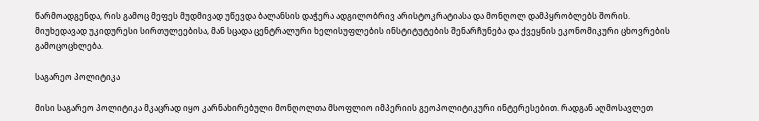წარმოადგენდა, რის გამოც მეფეს მუდმივად უწევდა ბალანსის დაჭერა ადგილობრივ არისტოკრატიასა და მონღოლ დამპყრობლებს შორის. მიუხედავად უკიდურესი სირთულეებისა, მან სცადა ცენტრალური ხელისუფლების ინსტიტუტების შენარჩუნება და ქვეყნის ეკონომიკური ცხოვრების გამოცოცხლება.

საგარეო პოლიტიკა

მისი საგარეო პოლიტიკა მკაცრად იყო კარნახირებული მონღოლთა მსოფლიო იმპერიის გეოპოლიტიკური ინტერესებით. რადგან აღმოსავლეთ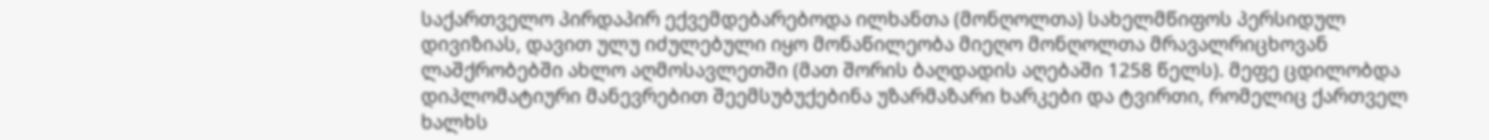საქართველო პირდაპირ ექვემდებარებოდა ილხანთა (მონღოლთა) სახელმწიფოს პერსიდულ დივიზიას, დავით ულუ იძულებული იყო მონაწილეობა მიეღო მონღოლთა მრავალრიცხოვან ლაშქრობებში ახლო აღმოსავლეთში (მათ შორის ბაღდადის აღებაში 1258 წელს). მეფე ცდილობდა დიპლომატიური მანევრებით შეემსუბუქებინა უზარმაზარი ხარკები და ტვირთი, რომელიც ქართველ ხალხს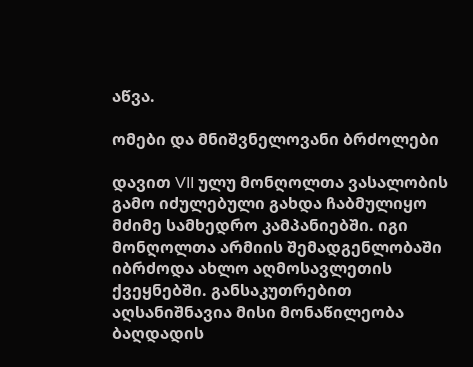აწვა.

ომები და მნიშვნელოვანი ბრძოლები

დავით VII ულუ მონღოლთა ვასალობის გამო იძულებული გახდა ჩაბმულიყო მძიმე სამხედრო კამპანიებში. იგი მონღოლთა არმიის შემადგენლობაში იბრძოდა ახლო აღმოსავლეთის ქვეყნებში. განსაკუთრებით აღსანიშნავია მისი მონაწილეობა ბაღდადის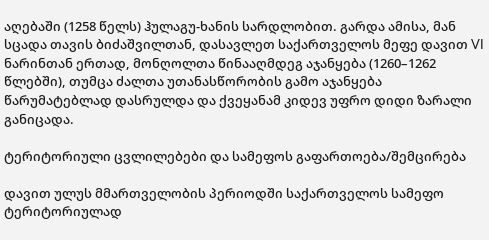აღებაში (1258 წელს) ჰულაგუ-ხანის სარდლობით. გარდა ამისა, მან სცადა თავის ბიძაშვილთან, დასავლეთ საქართველოს მეფე დავით VI ნარინთან ერთად, მონღოლთა წინააღმდეგ აჯანყება (1260–1262 წლებში), თუმცა ძალთა უთანასწორობის გამო აჯანყება წარუმატებლად დასრულდა და ქვეყანამ კიდევ უფრო დიდი ზარალი განიცადა.

ტერიტორიული ცვლილებები და სამეფოს გაფართოება/შემცირება

დავით ულუს მმართველობის პერიოდში საქართველოს სამეფო ტერიტორიულად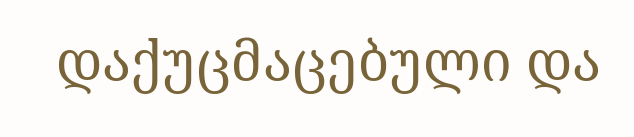დაქუცმაცებული და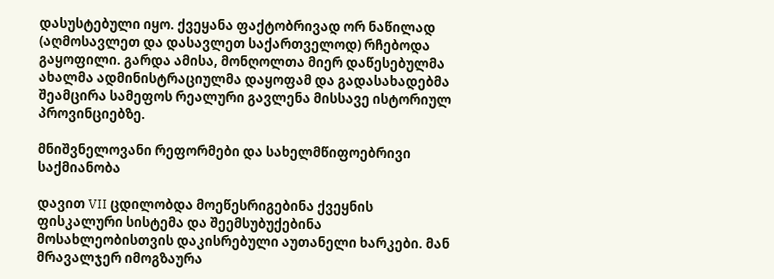დასუსტებული იყო. ქვეყანა ფაქტობრივად ორ ნაწილად (აღმოსავლეთ და დასავლეთ საქართველოდ) რჩებოდა გაყოფილი. გარდა ამისა, მონღოლთა მიერ დაწესებულმა ახალმა ადმინისტრაციულმა დაყოფამ და გადასახადებმა შეამცირა სამეფოს რეალური გავლენა მისსავე ისტორიულ პროვინციებზე.

მნიშვნელოვანი რეფორმები და სახელმწიფოებრივი საქმიანობა

დავით VII ცდილობდა მოეწესრიგებინა ქვეყნის ფისკალური სისტემა და შეემსუბუქებინა მოსახლეობისთვის დაკისრებული აუთანელი ხარკები. მან მრავალჯერ იმოგზაურა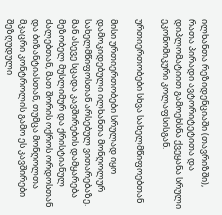ილხანთა რეზიდენციაში (თავრიზში), რათა პირადი ავტორიტეტითა და დიპლომატიით გამოეხსნა ქვეყანა სრული ეკონომიკური კოლაფსისგან.

ურთიერთობები სხვა სახელმწიფოებთან

მისი ურთიერთობები სრულად იყო დამოკიდებული ილხანთა მონღოლურ სახელმწიფოსთან არსებულ ვითარებაზე. მან ასევე სცადა კავშირების დამყარება მეზობელ მუსლიმურ და ქრისტიანულ ძალებთან, მათ შორის ოქროს ორდოსთან და ბიზანტიასთან, თუმცა მონღოლთა მკაცრი კონტროლის გამო ეს კავშირები შეზღუდული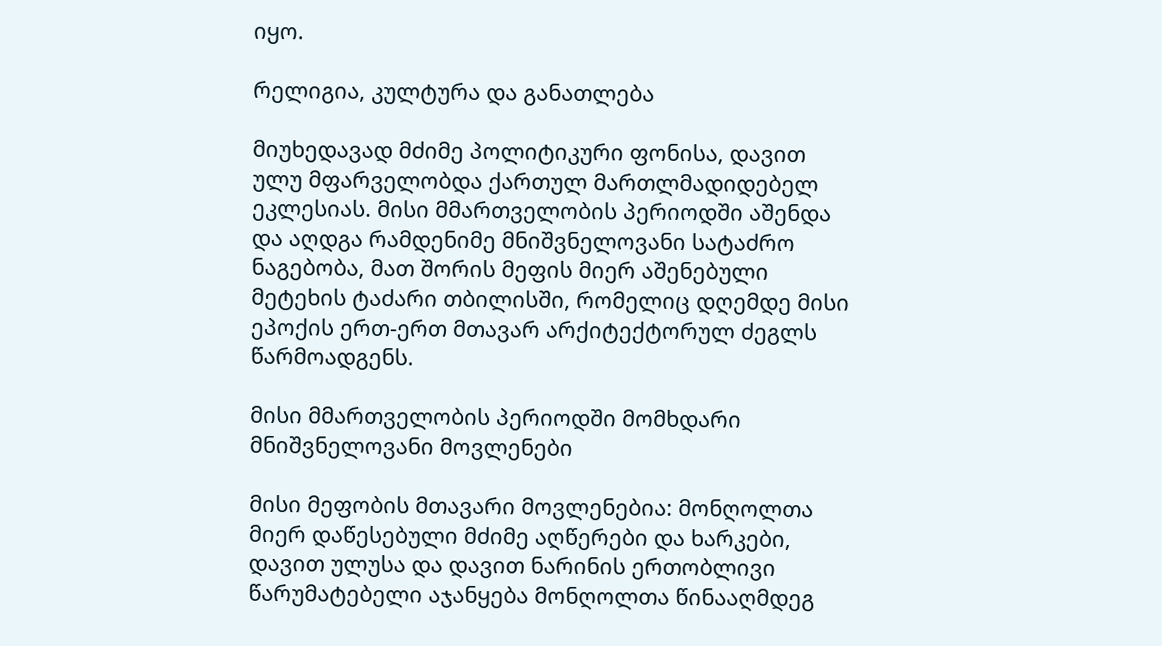იყო.

რელიგია, კულტურა და განათლება

მიუხედავად მძიმე პოლიტიკური ფონისა, დავით ულუ მფარველობდა ქართულ მართლმადიდებელ ეკლესიას. მისი მმართველობის პერიოდში აშენდა და აღდგა რამდენიმე მნიშვნელოვანი სატაძრო ნაგებობა, მათ შორის მეფის მიერ აშენებული მეტეხის ტაძარი თბილისში, რომელიც დღემდე მისი ეპოქის ერთ-ერთ მთავარ არქიტექტორულ ძეგლს წარმოადგენს.

მისი მმართველობის პერიოდში მომხდარი მნიშვნელოვანი მოვლენები

მისი მეფობის მთავარი მოვლენებია: მონღოლთა მიერ დაწესებული მძიმე აღწერები და ხარკები, დავით ულუსა და დავით ნარინის ერთობლივი წარუმატებელი აჯანყება მონღოლთა წინააღმდეგ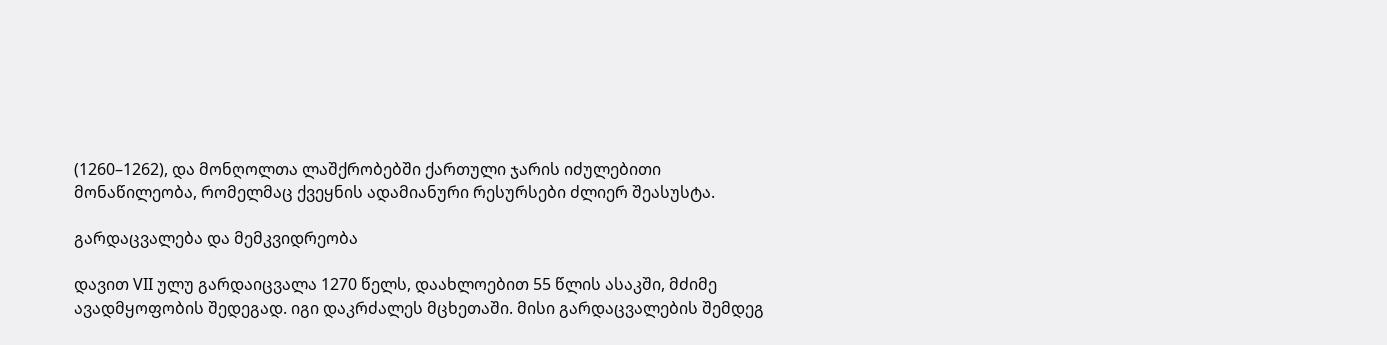(1260–1262), და მონღოლთა ლაშქრობებში ქართული ჯარის იძულებითი მონაწილეობა, რომელმაც ქვეყნის ადამიანური რესურსები ძლიერ შეასუსტა.

გარდაცვალება და მემკვიდრეობა

დავით VII ულუ გარდაიცვალა 1270 წელს, დაახლოებით 55 წლის ასაკში, მძიმე ავადმყოფობის შედეგად. იგი დაკრძალეს მცხეთაში. მისი გარდაცვალების შემდეგ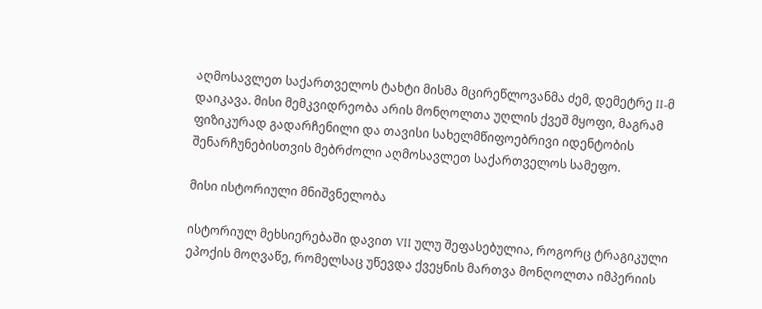აღმოსავლეთ საქართველოს ტახტი მისმა მცირეწლოვანმა ძემ, დემეტრე II-მ დაიკავა. მისი მემკვიდრეობა არის მონღოლთა უღლის ქვეშ მყოფი, მაგრამ ფიზიკურად გადარჩენილი და თავისი სახელმწიფოებრივი იდენტობის შენარჩუნებისთვის მებრძოლი აღმოსავლეთ საქართველოს სამეფო.

მისი ისტორიული მნიშვნელობა

ისტორიულ მეხსიერებაში დავით VII ულუ შეფასებულია, როგორც ტრაგიკული ეპოქის მოღვაწე, რომელსაც უწევდა ქვეყნის მართვა მონღოლთა იმპერიის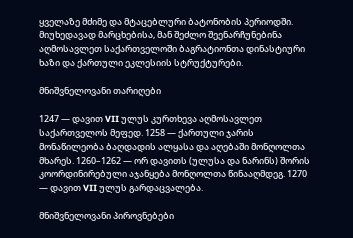ყველაზე მძიმე და მტაცებლური ბატონობის პერიოდში. მიუხედავად მარცხებისა, მან შეძლო შეენარჩუნებინა აღმოსავლეთ საქართველოში ბაგრატიონთა დინასტიური ხაზი და ქართული ეკლესიის სტრუქტურები.

მნიშვნელოვანი თარიღები

1247 — დავით VII ულუს კურთხევა აღმოსავლეთ საქართველოს მეფედ. 1258 — ქართული ჯარის მონაწილეობა ბაღდადის ალყასა და აღებაში მონღოლთა მხარეს. 1260–1262 — ორ დავითს (ულუსა და ნარინს) შორის კოორდინირებული აჯანყება მონღოლთა წინააღმდეგ. 1270 — დავით VII ულუს გარდაცვალება.

მნიშვნელოვანი პიროვნებები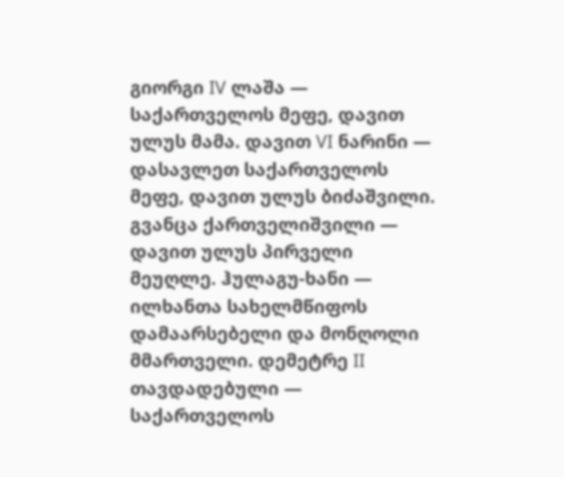გიორგი IV ლაშა — საქართველოს მეფე, დავით ულუს მამა. დავით VI ნარინი — დასავლეთ საქართველოს მეფე, დავით ულუს ბიძაშვილი. გვანცა ქართველიშვილი — დავით ულუს პირველი მეუღლე. ჰულაგუ-ხანი — ილხანთა სახელმწიფოს დამაარსებელი და მონღოლი მმართველი. დემეტრე II თავდადებული — საქართველოს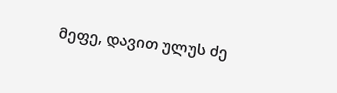მეფე, დავით ულუს ძე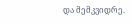და მემკვიდრე.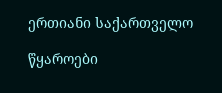ერთიანი საქართველო

წყაროები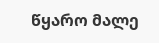წყარო მალე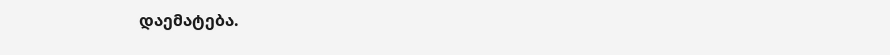დაემატება.